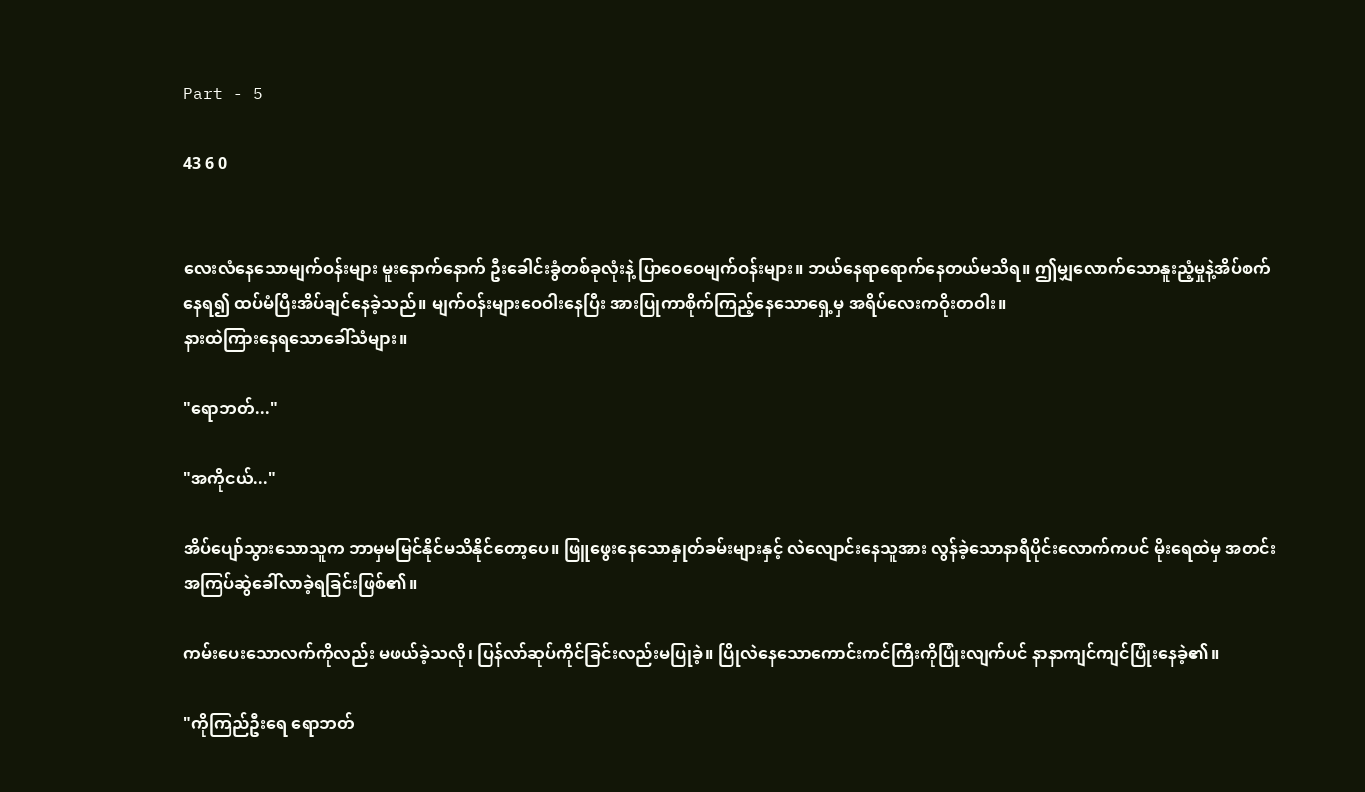Part - 5

43 6 0


လေးလံနေသောမျက်ဝန်းများ မူးနောက်နောက် ဦးခေါင်းခွံတစ်ခုလုံးနဲ့ ပြာဝေဝေမျက်ဝန်းများ။ ဘယ်နေရာရောက်နေတယ်မသိရ။ ဤမျှလောက်သောနူးညံ့မှုနဲ့အိပ်စက်နေရ၍ ထပ်မံပြီးအိပ်ချင်နေခဲ့သည်။ မျက်ဝန်းများဝေဝါးနေပြီး အားပြုကာစိုက်ကြည့်နေသောရှေ့မှ အရိပ်လေးကဝိုးတဝါး။
နားထဲကြားနေရသောခေါ်သံများ။

"ရောဘတ်..."

"အကိုငယ်..."

အိပ်ပျော်သွားသောသူက ဘာမှမမြင်နိုင်မသိနိုင်တော့ပေ။ ဖြူဖွေးနေသောနှုတ်ခမ်းများနှင့် လဲလျောင်းနေသူအား လွန်ခဲ့သောနာရီပိုင်းလောက်ကပင် မိုးရေထဲမှ အတင်းအကြပ်ဆွဲခေါ်လာခဲ့ရခြင်းဖြစ်၏။

ကမ်းပေးသောလက်ကိုလည်း မဖယ်ခဲ့သလို၊ ပြန်လာ်ဆုပ်ကိုင်ခြင်းလည်းမပြုခဲ့။ ပြိုလဲနေသောကောင်းကင်ကြီးကိုပြုံးလျက်ပင် နာနာကျင်ကျင်ပြုံးနေခဲ့၏။

"ကိုကြည်ဦးရေ ရောဘတ်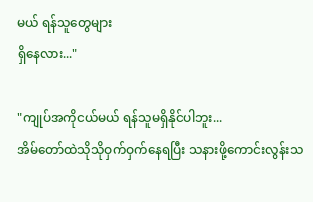မယ် ရန်သူတွေများ
ရှိနေလား..."

"ကျုပ်အကိုငယ်မယ် ရန်သူမရှိနိုင်ပါဘူး...
အိမ်တော်ထဲသိုသိုဝှက်ဝှက်နေရပြီး သနားဖို့ကောင်းလွန်းသ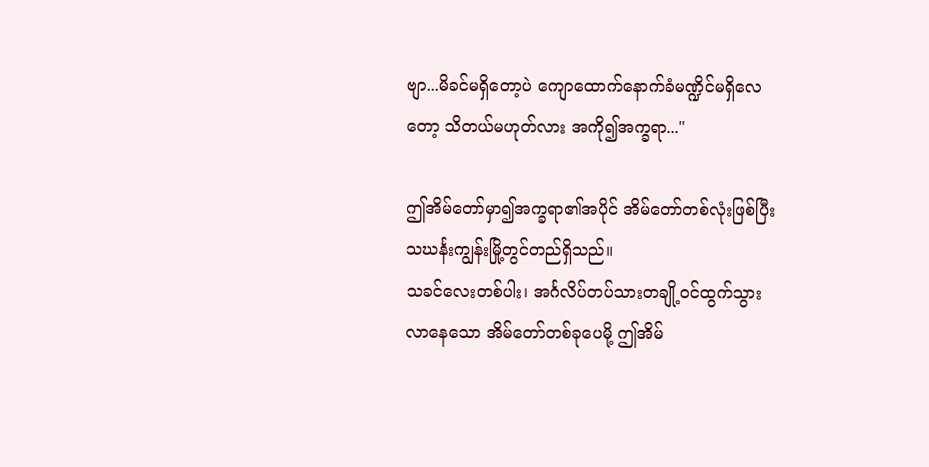ဗျာ...မိခင်မရှိတော့ပဲ ကျောထောက်နောက်ခံမဏ္ဍိင်မရှိလေတော့ သိတယ်မဟုတ်လား အကို၍အက္ခရာ..."

ဤအိမ်တော်မှာ၍အက္ခရာ၏အပိုင် အိမ်တော်တစ်လုံးဖြစ်ပြီး သဃင်္နးကျွန်းမြို့တွင်တည်ရှိသည်။
သခင်လေးတစ်ပါး၊ အင်္ဂလိပ်တပ်သားတချို့ဝင်ထွက်သွားလာနေသော အိမ်တော်တစ်ခုပေမို့ ဤအိမ်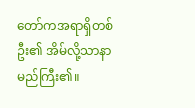တော်ကအရာရှိတစ်ဦး၏ အိမ်လို့သာနာမည်ကြီး၏။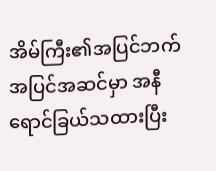အိမ်ကြီး၏အပြင်ဘက်အပြင်အဆင်မှာ အနီရောင်ခြယ်သထားပြီး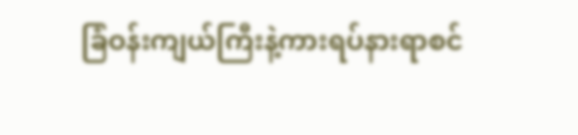ခြံဝန်းကျယ်ကြီးနဲ့ကားရပ်နားရာစင်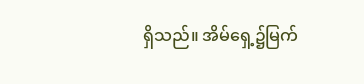ရှိသည်။ အိမ်ရှေ့၌မြက်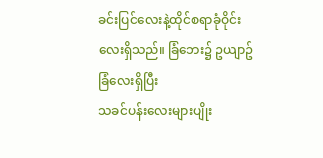ခင်းပြင်လေးနဲ့ထိုင်စရာခုံဝိုင်းလေးရှိသည်။ ခြံဘေး၌ ဥယျာဥ်ခြံလေးရှိပြီး
သခင်ပန်းလေးများပျိုး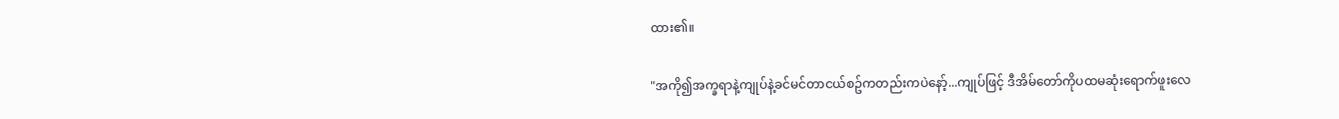ထား၏။

"အကို၍အက္ခရာနဲ့ကျုပ်နဲ့ခင်မင်တာငယ်စဥ်ကတည်းကပဲနော့်...ကျုပ်ဖြင့် ဒီအိမ်တော်ကိုပထမဆုံးရောက်ဖူးလေ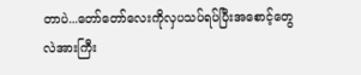တာပဲ...တော်တော်လေးကိုလှပသပ်ရပ်ပြီးအစောင့်တွေလဲအားကြီး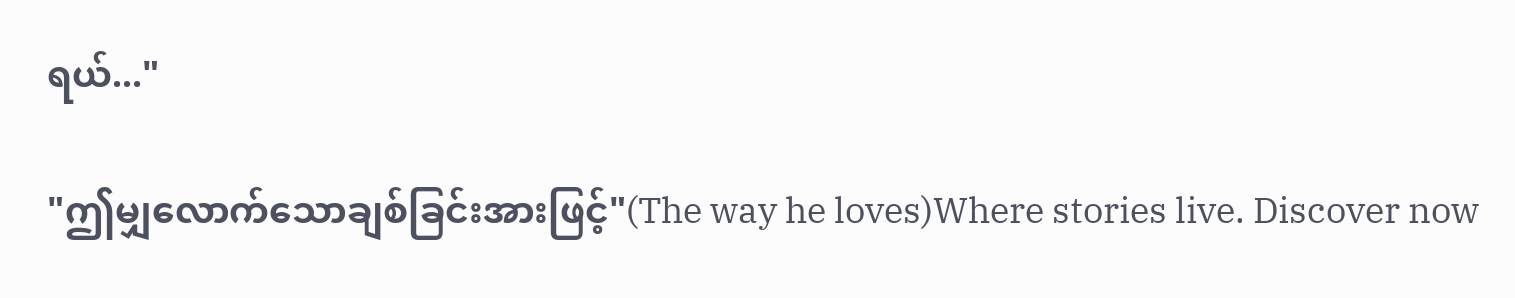ရယ်..."

"ဤမျှလောက်သောချစ်ခြင်းအားဖြင့်"(The way he loves)Where stories live. Discover now